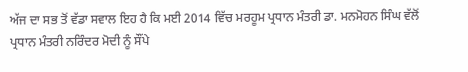ਅੱਜ ਦਾ ਸਭ ਤੋਂ ਵੱਡਾ ਸਵਾਲ ਇਹ ਹੈ ਕਿ ਮਈ 2014 ਵਿੱਚ ਮਰਹੂਮ ਪ੍ਰਧਾਨ ਮੰਤਰੀ ਡਾ. ਮਨਮੋਹਨ ਸਿੰਘ ਵੱਲੋਂ ਪ੍ਰਧਾਨ ਮੰਤਰੀ ਨਰਿੰਦਰ ਮੋਦੀ ਨੂੰ ਸੌਂਪੇ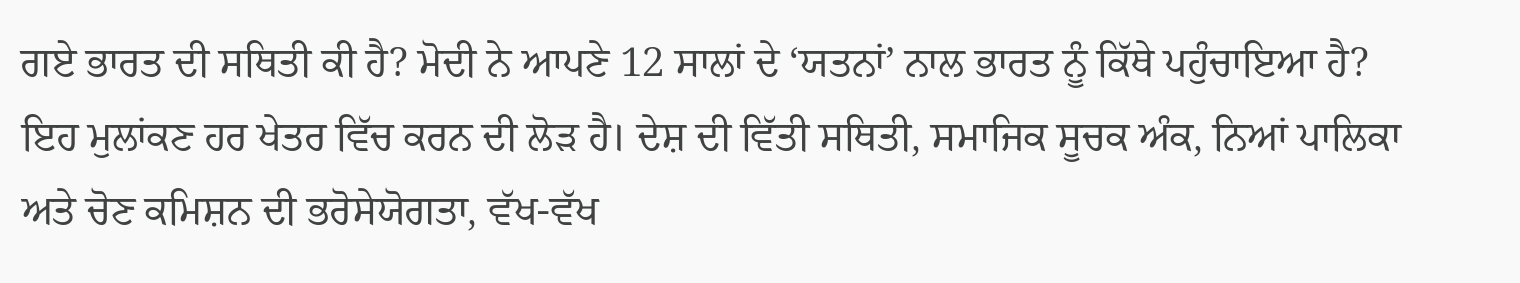ਗਏ ਭਾਰਤ ਦੀ ਸਥਿਤੀ ਕੀ ਹੈ? ਮੋਦੀ ਨੇ ਆਪਣੇ 12 ਸਾਲਾਂ ਦੇ ‘ਯਤਨਾਂ’ ਨਾਲ ਭਾਰਤ ਨੂੰ ਕਿੱਥੇ ਪਹੁੰਚਾਇਆ ਹੈ? ਇਹ ਮੁਲਾਂਕਣ ਹਰ ਖੇਤਰ ਵਿੱਚ ਕਰਨ ਦੀ ਲੋੜ ਹੈ। ਦੇਸ਼ ਦੀ ਵਿੱਤੀ ਸਥਿਤੀ, ਸਮਾਜਿਕ ਸੂਚਕ ਅੰਕ, ਨਿਆਂ ਪਾਲਿਕਾ ਅਤੇ ਚੋਣ ਕਮਿਸ਼ਨ ਦੀ ਭਰੋਸੇਯੋਗਤਾ, ਵੱਖ-ਵੱਖ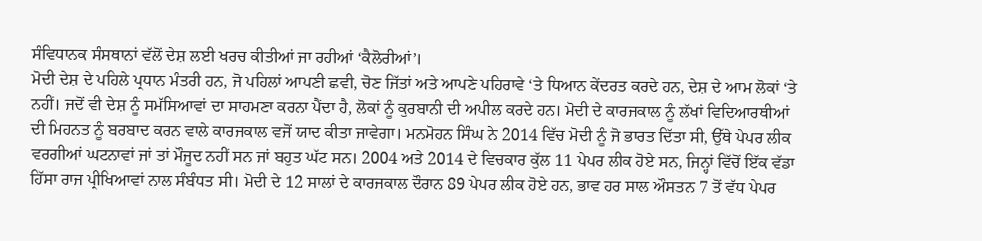ਸੰਵਿਧਾਨਕ ਸੰਸਥਾਨਾਂ ਵੱਲੋਂ ਦੇਸ਼ ਲਈ ਖਰਚ ਕੀਤੀਆਂ ਜਾ ਰਹੀਆਂ ‘ਕੈਲੋਰੀਆਂ’।
ਮੋਦੀ ਦੇਸ਼ ਦੇ ਪਹਿਲੇ ਪ੍ਰਧਾਨ ਮੰਤਰੀ ਹਨ, ਜੋ ਪਹਿਲਾਂ ਆਪਣੀ ਛਵੀ, ਚੋਣ ਜਿੱਤਾਂ ਅਤੇ ਆਪਣੇ ਪਹਿਰਾਵੇ ‘ਤੇ ਧਿਆਨ ਕੇਂਦਰਤ ਕਰਦੇ ਹਨ, ਦੇਸ਼ ਦੇ ਆਮ ਲੋਕਾਂ ‘ਤੇ ਨਹੀਂ। ਜਦੋਂ ਵੀ ਦੇਸ਼ ਨੂੰ ਸਮੱਸਿਆਵਾਂ ਦਾ ਸਾਹਮਣਾ ਕਰਨਾ ਪੈਂਦਾ ਹੈ, ਲੋਕਾਂ ਨੂੰ ਕੁਰਬਾਨੀ ਦੀ ਅਪੀਲ ਕਰਦੇ ਹਨ। ਮੋਦੀ ਦੇ ਕਾਰਜਕਾਲ ਨੂੰ ਲੱਖਾਂ ਵਿਦਿਆਰਥੀਆਂ ਦੀ ਮਿਹਨਤ ਨੂੰ ਬਰਬਾਦ ਕਰਨ ਵਾਲੇ ਕਾਰਜਕਾਲ ਵਜੋਂ ਯਾਦ ਕੀਤਾ ਜਾਵੇਗਾ। ਮਨਮੋਹਨ ਸਿੰਘ ਨੇ 2014 ਵਿੱਚ ਮੋਦੀ ਨੂੰ ਜੋ ਭਾਰਤ ਦਿੱਤਾ ਸੀ, ਉੱਥੇ ਪੇਪਰ ਲੀਕ ਵਰਗੀਆਂ ਘਟਨਾਵਾਂ ਜਾਂ ਤਾਂ ਮੌਜੂਦ ਨਹੀਂ ਸਨ ਜਾਂ ਬਹੁਤ ਘੱਟ ਸਨ। 2004 ਅਤੇ 2014 ਦੇ ਵਿਚਕਾਰ ਕੁੱਲ 11 ਪੇਪਰ ਲੀਕ ਹੋਏ ਸਨ, ਜਿਨ੍ਹਾਂ ਵਿੱਚੋਂ ਇੱਕ ਵੱਡਾ ਹਿੱਸਾ ਰਾਜ ਪ੍ਰੀਖਿਆਵਾਂ ਨਾਲ ਸੰਬੰਧਤ ਸੀ। ਮੋਦੀ ਦੇ 12 ਸਾਲਾਂ ਦੇ ਕਾਰਜਕਾਲ ਦੌਰਾਨ 89 ਪੇਪਰ ਲੀਕ ਹੋਏ ਹਨ, ਭਾਵ ਹਰ ਸਾਲ ਔਸਤਨ 7 ਤੋਂ ਵੱਧ ਪੇਪਰ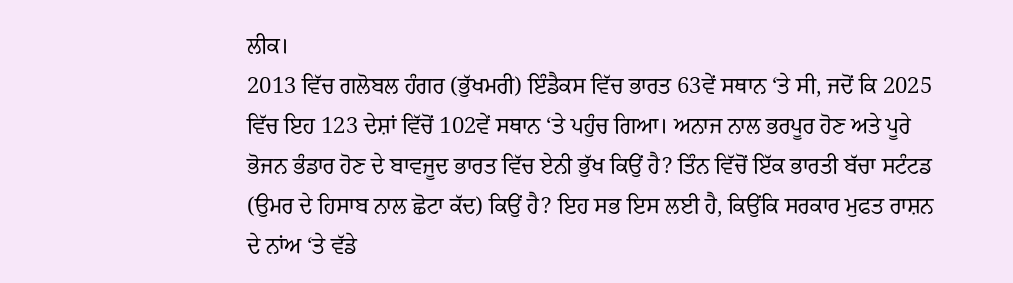ਲੀਕ।
2013 ਵਿੱਚ ਗਲੋਬਲ ਹੰਗਰ (ਭੁੱਖਮਰੀ) ਇੰਡੈਕਸ ਵਿੱਚ ਭਾਰਤ 63ਵੇਂ ਸਥਾਨ ‘ਤੇ ਸੀ, ਜਦੋਂ ਕਿ 2025 ਵਿੱਚ ਇਹ 123 ਦੇਸ਼ਾਂ ਵਿੱਚੋਂ 102ਵੇਂ ਸਥਾਨ ‘ਤੇ ਪਹੁੰਚ ਗਿਆ। ਅਨਾਜ ਨਾਲ ਭਰਪੂਰ ਹੋਣ ਅਤੇ ਪੂਰੇ ਭੋਜਨ ਭੰਡਾਰ ਹੋਣ ਦੇ ਬਾਵਜੂਦ ਭਾਰਤ ਵਿੱਚ ਏਨੀ ਭੁੱਖ ਕਿਉਂ ਹੈ? ਤਿੰਨ ਵਿੱਚੋਂ ਇੱਕ ਭਾਰਤੀ ਬੱਚਾ ਸਟੰਟਡ (ਉਮਰ ਦੇ ਹਿਸਾਬ ਨਾਲ ਛੋਟਾ ਕੱਦ) ਕਿਉਂ ਹੈ? ਇਹ ਸਭ ਇਸ ਲਈ ਹੈ, ਕਿਉਂਕਿ ਸਰਕਾਰ ਮੁਫਤ ਰਾਸ਼ਨ ਦੇ ਨਾਂਅ ‘ਤੇ ਵੱਡੇ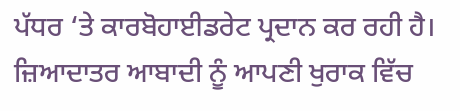ਪੱਧਰ ‘ਤੇ ਕਾਰਬੋਹਾਈਡਰੇਟ ਪ੍ਰਦਾਨ ਕਰ ਰਹੀ ਹੈ। ਜ਼ਿਆਦਾਤਰ ਆਬਾਦੀ ਨੂੰ ਆਪਣੀ ਖੁਰਾਕ ਵਿੱਚ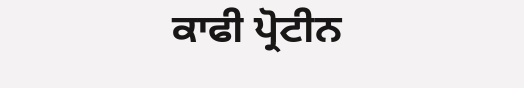ਕਾਫੀ ਪ੍ਰੋਟੀਨ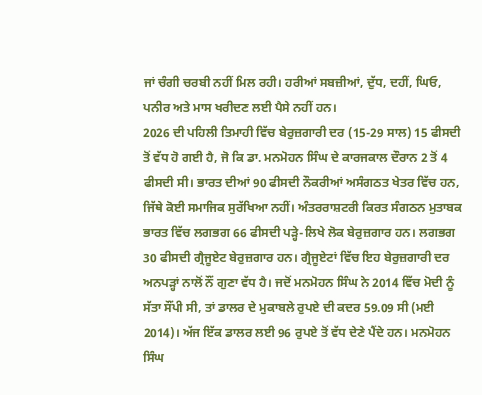ਜਾਂ ਚੰਗੀ ਚਰਬੀ ਨਹੀਂ ਮਿਲ ਰਹੀ। ਹਰੀਆਂ ਸਬਜ਼ੀਆਂ, ਦੁੱਧ, ਦਹੀਂ, ਘਿਓ, ਪਨੀਰ ਅਤੇ ਮਾਸ ਖਰੀਦਣ ਲਈ ਪੈਸੇ ਨਹੀਂ ਹਨ।
2026 ਦੀ ਪਹਿਲੀ ਤਿਮਾਹੀ ਵਿੱਚ ਬੇਰੁਜ਼ਗਾਰੀ ਦਰ (15-29 ਸਾਲ) 15 ਫੀਸਦੀ ਤੋਂ ਵੱਧ ਹੋ ਗਈ ਹੈ, ਜੋ ਕਿ ਡਾ. ਮਨਮੋਹਨ ਸਿੰਘ ਦੇ ਕਾਰਜਕਾਲ ਦੌਰਾਨ 2 ਤੋਂ 4 ਫੀਸਦੀ ਸੀ। ਭਾਰਤ ਦੀਆਂ 90 ਫੀਸਦੀ ਨੌਕਰੀਆਂ ਅਸੰਗਠਤ ਖੇਤਰ ਵਿੱਚ ਹਨ, ਜਿੱਥੇ ਕੋਈ ਸਮਾਜਿਕ ਸੁਰੱਖਿਆ ਨਹੀਂ। ਅੰਤਰਰਾਸ਼ਟਰੀ ਕਿਰਤ ਸੰਗਠਨ ਮੁਤਾਬਕ ਭਾਰਤ ਵਿੱਚ ਲਗਭਗ 66 ਫੀਸਦੀ ਪੜ੍ਹੇ-ਲਿਖੇ ਲੋਕ ਬੇਰੁਜ਼ਗਾਰ ਹਨ। ਲਗਭਗ 30 ਫੀਸਦੀ ਗ੍ਰੈਜੂਏਟ ਬੇਰੁਜ਼ਗਾਰ ਹਨ। ਗ੍ਰੈਜੂਏਟਾਂ ਵਿੱਚ ਇਹ ਬੇਰੁਜ਼ਗਾਰੀ ਦਰ ਅਨਪੜ੍ਹਾਂ ਨਾਲੋਂ ਨੌਂ ਗੁਣਾ ਵੱਧ ਹੈ। ਜਦੋਂ ਮਨਮੋਹਨ ਸਿੰਘ ਨੇ 2014 ਵਿੱਚ ਮੋਦੀ ਨੂੰ ਸੱਤਾ ਸੌਂਪੀ ਸੀ, ਤਾਂ ਡਾਲਰ ਦੇ ਮੁਕਾਬਲੇ ਰੁਪਏ ਦੀ ਕਦਰ 59.09 ਸੀ (ਮਈ 2014)। ਅੱਜ ਇੱਕ ਡਾਲਰ ਲਈ 96 ਰੁਪਏ ਤੋਂ ਵੱਧ ਦੇਣੇ ਪੈਂਦੇ ਹਨ। ਮਨਮੋਹਨ ਸਿੰਘ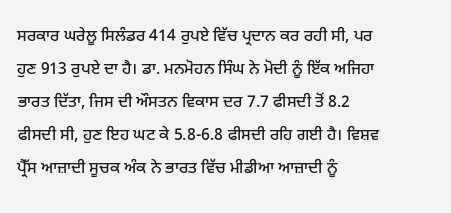ਸਰਕਾਰ ਘਰੇਲੂ ਸਿਲੰਡਰ 414 ਰੁਪਏ ਵਿੱਚ ਪ੍ਰਦਾਨ ਕਰ ਰਹੀ ਸੀ, ਪਰ ਹੁਣ 913 ਰੁਪਏ ਦਾ ਹੈ। ਡਾ. ਮਨਮੋਹਨ ਸਿੰਘ ਨੇ ਮੋਦੀ ਨੂੰ ਇੱਕ ਅਜਿਹਾ ਭਾਰਤ ਦਿੱਤਾ, ਜਿਸ ਦੀ ਔਸਤਨ ਵਿਕਾਸ ਦਰ 7.7 ਫੀਸਦੀ ਤੋਂ 8.2 ਫੀਸਦੀ ਸੀ, ਹੁਣ ਇਹ ਘਟ ਕੇ 5.8-6.8 ਫੀਸਦੀ ਰਹਿ ਗਈ ਹੈ। ਵਿਸ਼ਵ ਪ੍ਰੈੱਸ ਆਜ਼ਾਦੀ ਸੂਚਕ ਅੰਕ ਨੇ ਭਾਰਤ ਵਿੱਚ ਮੀਡੀਆ ਆਜ਼ਾਦੀ ਨੂੰ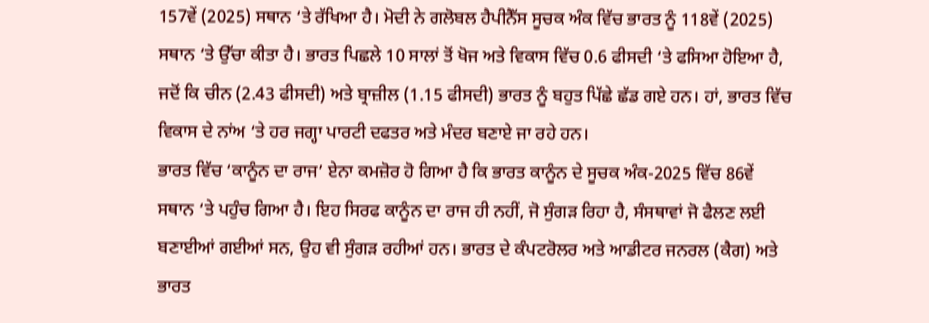157ਵੇਂ (2025) ਸਥਾਨ ‘ਤੇ ਰੱਖਿਆ ਹੈ। ਮੋਦੀ ਨੇ ਗਲੋਬਲ ਹੈਪੀਨੈੱਸ ਸੂਚਕ ਅੰਕ ਵਿੱਚ ਭਾਰਤ ਨੂੰ 118ਵੇਂ (2025) ਸਥਾਨ ‘ਤੇ ਉੱਚਾ ਕੀਤਾ ਹੈ। ਭਾਰਤ ਪਿਛਲੇ 10 ਸਾਲਾਂ ਤੋਂ ਖੋਜ ਅਤੇ ਵਿਕਾਸ ਵਿੱਚ 0.6 ਫੀਸਦੀ ‘ਤੇ ਫਸਿਆ ਹੋਇਆ ਹੈ, ਜਦੋਂ ਕਿ ਚੀਨ (2.43 ਫੀਸਦੀ) ਅਤੇ ਬ੍ਰਾਜ਼ੀਲ (1.15 ਫੀਸਦੀ) ਭਾਰਤ ਨੂੰ ਬਹੁਤ ਪਿੱਛੇ ਛੱਡ ਗਏ ਹਨ। ਹਾਂ, ਭਾਰਤ ਵਿੱਚ ਵਿਕਾਸ ਦੇ ਨਾਂਅ ‘ਤੇ ਹਰ ਜਗ੍ਹਾ ਪਾਰਟੀ ਦਫਤਰ ਅਤੇ ਮੰਦਰ ਬਣਾਏ ਜਾ ਰਹੇ ਹਨ।
ਭਾਰਤ ਵਿੱਚ ‘ਕਾਨੂੰਨ ਦਾ ਰਾਜ’ ਏਨਾ ਕਮਜ਼ੋਰ ਹੋ ਗਿਆ ਹੈ ਕਿ ਭਾਰਤ ਕਾਨੂੰਨ ਦੇ ਸੂਚਕ ਅੰਕ-2025 ਵਿੱਚ 86ਵੇਂ ਸਥਾਨ ‘ਤੇ ਪਹੁੰਚ ਗਿਆ ਹੈ। ਇਹ ਸਿਰਫ ਕਾਨੂੰਨ ਦਾ ਰਾਜ ਹੀ ਨਹੀਂ, ਜੋ ਸੁੰਗੜ ਰਿਹਾ ਹੈ, ਸੰਸਥਾਵਾਂ ਜੋ ਫੈਲਣ ਲਈ ਬਣਾਈਆਂ ਗਈਆਂ ਸਨ, ਉਹ ਵੀ ਸੁੰਗੜ ਰਹੀਆਂ ਹਨ। ਭਾਰਤ ਦੇ ਕੰਪਟਰੋਲਰ ਅਤੇ ਆਡੀਟਰ ਜਨਰਲ (ਕੈਗ) ਅਤੇ ਭਾਰਤ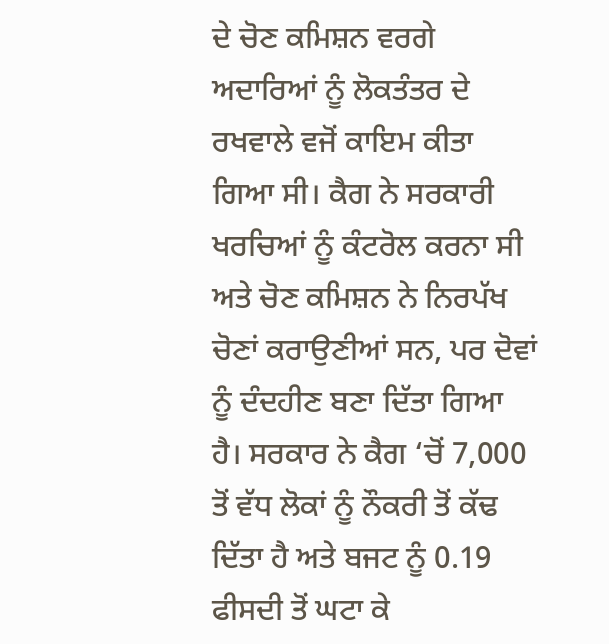ਦੇ ਚੋਣ ਕਮਿਸ਼ਨ ਵਰਗੇ ਅਦਾਰਿਆਂ ਨੂੰ ਲੋਕਤੰਤਰ ਦੇ ਰਖਵਾਲੇ ਵਜੋਂ ਕਾਇਮ ਕੀਤਾ ਗਿਆ ਸੀ। ਕੈਗ ਨੇ ਸਰਕਾਰੀ ਖਰਚਿਆਂ ਨੂੰ ਕੰਟਰੋਲ ਕਰਨਾ ਸੀ ਅਤੇ ਚੋਣ ਕਮਿਸ਼ਨ ਨੇ ਨਿਰਪੱਖ ਚੋਣਾਂ ਕਰਾਉਣੀਆਂ ਸਨ, ਪਰ ਦੋਵਾਂ ਨੂੰ ਦੰਦਹੀਣ ਬਣਾ ਦਿੱਤਾ ਗਿਆ ਹੈ। ਸਰਕਾਰ ਨੇ ਕੈਗ ‘ਚੋਂ 7,000 ਤੋਂ ਵੱਧ ਲੋਕਾਂ ਨੂੰ ਨੌਕਰੀ ਤੋਂ ਕੱਢ ਦਿੱਤਾ ਹੈ ਅਤੇ ਬਜਟ ਨੂੰ 0.19 ਫੀਸਦੀ ਤੋਂ ਘਟਾ ਕੇ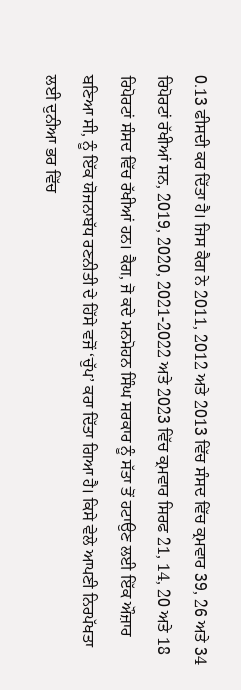0.13 ਫੀਸਦੀ ਕਰ ਦਿੱਤਾ ਹੈ। ਜਿਸ ਕੈਗ ਨੇ 2011, 2012 ਅਤੇ 2013 ਵਿੱਚ ਸੰਸਦ ਵਿੱਚ ਕ੍ਰਮਵਾਰ 39, 26 ਅਤੇ 34 ਰਿਪੋਰਟਾਂ ਰੱਖੀਆਂ ਸਨ, 2019, 2020, 2021-2022 ਅਤੇ 2023 ਵਿੱਚ ਕ੍ਰਮਵਾਰ ਸਿਰਫ 21, 14, 20 ਅਤੇ 18 ਰਿਪੋਰਟਾਂ ਸੰਸਦ ਵਿੱਚ ਰੱਖੀਆਂ ਹਨ। ਕੈਗ, ਜੋ ਕਦੇ ਮਨਮੋਹਨ ਸਿੰਘ ਸਰਕਾਰ ਨੂੰ ਸੱਤਾ ਤੋਂ ਹਟਾਉਣ ਲਈ ਇੱਕ ਔਜ਼ਾਰ ਬਣਿਆ ਸੀ, ਨੂੰ ਇੱਕ ਯੋਜਨਾਬੱਧ ਰਣਨੀਤੀ ਦੇ ਹਿੱਸੇ ਵਜੋਂ ‘ਚੁੱਪ’ ਕਰਾ ਦਿੱਤਾ ਗਿਆ ਹੈ। ਕਿਸੇ ਵੇਲੇ ਆਪਣੀ ਨਿਰਪੱਖਤਾ ਲਈ ਦੁਨੀਆ ਭਰ ਵਿੱਚ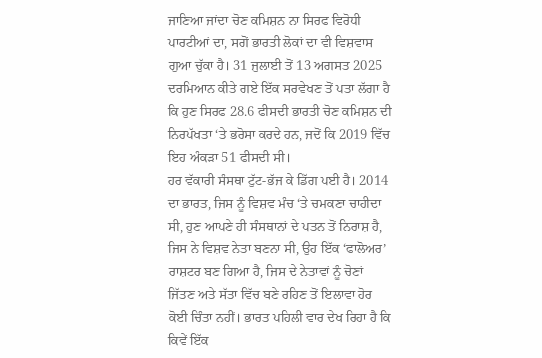ਜਾਣਿਆ ਜਾਂਦਾ ਚੋਣ ਕਮਿਸ਼ਨ ਨਾ ਸਿਰਫ ਵਿਰੋਧੀ ਪਾਰਟੀਆਂ ਦਾ, ਸਗੋਂ ਭਾਰਤੀ ਲੋਕਾਂ ਦਾ ਵੀ ਵਿਸ਼ਵਾਸ ਗੁਆ ਚੁੱਕਾ ਹੈ। 31 ਜੁਲਾਈ ਤੋਂ 13 ਅਗਸਤ 2025 ਦਰਮਿਆਨ ਕੀਤੇ ਗਏ ਇੱਕ ਸਰਵੇਖਣ ਤੋਂ ਪਤਾ ਲੱਗਾ ਹੈ ਕਿ ਹੁਣ ਸਿਰਫ 28.6 ਫੀਸਦੀ ਭਾਰਤੀ ਚੋਣ ਕਮਿਸ਼ਨ ਦੀ ਨਿਰਪੱਖਤਾ ‘ਤੇ ਭਰੋਸਾ ਕਰਦੇ ਹਨ, ਜਦੋਂ ਕਿ 2019 ਵਿੱਚ ਇਹ ਅੰਕੜਾ 51 ਫੀਸਦੀ ਸੀ।
ਹਰ ਵੱਕਾਰੀ ਸੰਸਥਾ ਟੁੱਟ-ਭੱਜ ਕੇ ਡਿੱਗ ਪਈ ਹੈ। 2014 ਦਾ ਭਾਰਤ, ਜਿਸ ਨੂੰ ਵਿਸ਼ਵ ਮੰਚ ‘ਤੇ ਚਮਕਣਾ ਚਾਹੀਦਾ ਸੀ, ਹੁਣ ਆਪਣੇ ਹੀ ਸੰਸਥਾਨਾਂ ਦੇ ਪਤਨ ਤੋਂ ਨਿਰਾਸ਼ ਹੈ, ਜਿਸ ਨੇ ਵਿਸ਼ਵ ਨੇਤਾ ਬਣਨਾ ਸੀ, ਉਹ ਇੱਕ ‘ਫਾਲੋਅਰ’ ਰਾਸ਼ਟਰ ਬਣ ਗਿਆ ਹੈ, ਜਿਸ ਦੇ ਨੇਤਾਵਾਂ ਨੂੰ ਚੋਣਾਂ ਜਿੱਤਣ ਅਤੇ ਸੱਤਾ ਵਿੱਚ ਬਣੇ ਰਹਿਣ ਤੋਂ ਇਲਾਵਾ ਹੋਰ ਕੋਈ ਚਿੰਤਾ ਨਹੀਂ। ਭਾਰਤ ਪਹਿਲੀ ਵਾਰ ਦੇਖ ਰਿਹਾ ਹੈ ਕਿ ਕਿਵੇਂ ਇੱਕ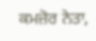ਕਮਜ਼ੋਰ ਨੇਤਾ,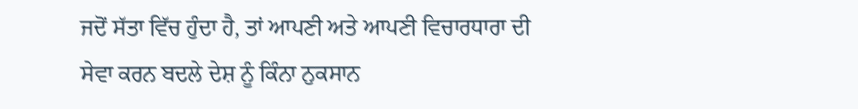ਜਦੋਂ ਸੱਤਾ ਵਿੱਚ ਹੁੰਦਾ ਹੈ, ਤਾਂ ਆਪਣੀ ਅਤੇ ਆਪਣੀ ਵਿਚਾਰਧਾਰਾ ਦੀ ਸੇਵਾ ਕਰਨ ਬਦਲੇ ਦੇਸ਼ ਨੂੰ ਕਿੰਨਾ ਨੁਕਸਾਨ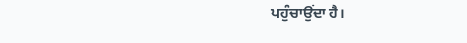ਪਹੁੰਚਾਉਂਦਾ ਹੈ।